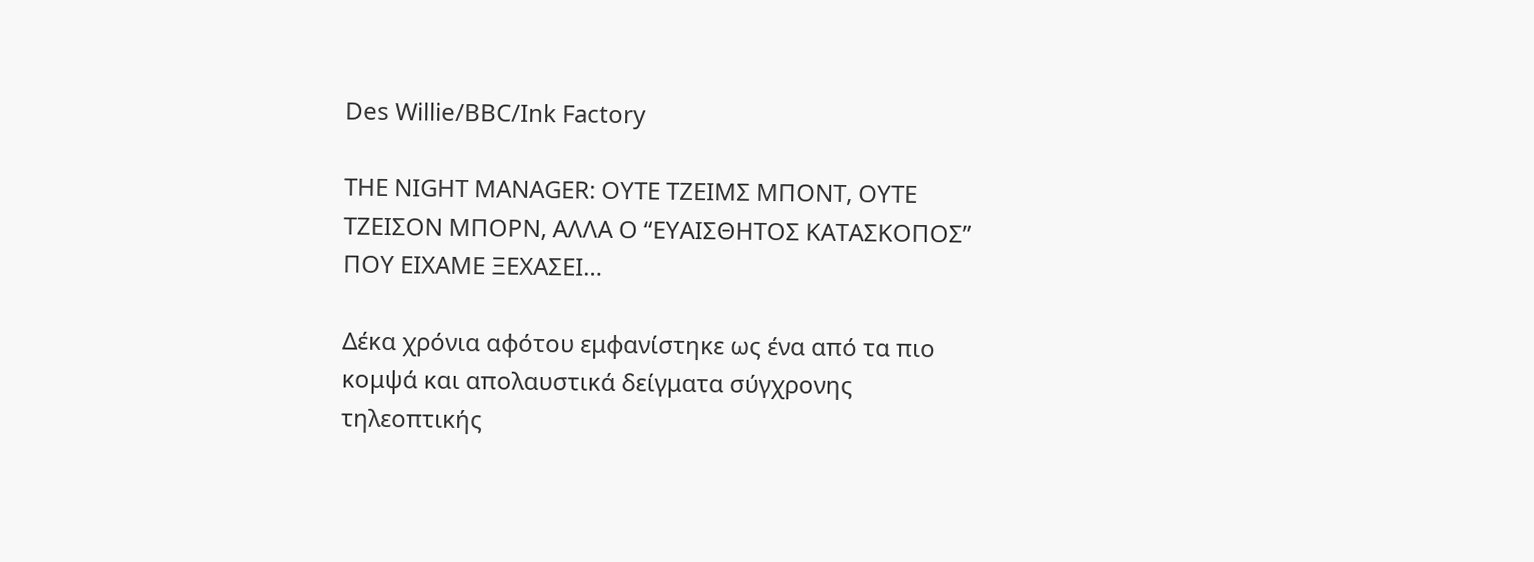Des Willie/BBC/Ink Factory

THE NIGHT MANAGER: ΟΥΤΕ ΤΖΕΙΜΣ ΜΠΟΝΤ, ΟΥΤΕ ΤΖΕΙΣΟΝ ΜΠΟΡΝ, ΑΛΛΑ Ο “ΕΥΑΙΣΘΗΤΟΣ ΚΑΤΑΣΚΟΠΟΣ” ΠΟΥ ΕΙΧΑΜΕ ΞΕΧΑΣΕΙ…

Δέκα χρόνια αφότου εμφανίστηκε ως ένα από τα πιο κομψά και απολαυστικά δείγματα σύγχρονης τηλεοπτικής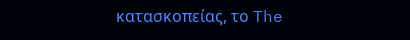κατασκοπείας, το The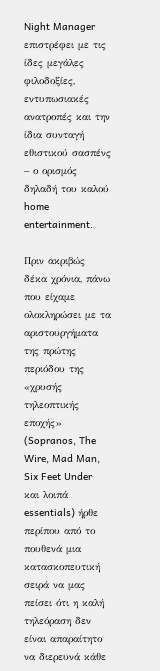Night Manager επιστρέφει με τις ίδες μεγάλες φιλοδοξίες, εντυπωσιακές ανατροπές και την ίδια συνταγή εθιστικού σασπένς – ο ορισμός δηλαδή του καλού home entertainment.

Πριν ακριβώς δέκα χρόνια, πάνω που είχαμε ολοκληρώσει με τα αριστουργήματα της πρώτης περιόδου της «χρυσής τηλεοπτικής εποχής» (Sopranos, The Wire, Mad Man, Six Feet Under και λοιπά essentials) ήρθε περίπου από το πουθενά μια κατασκοπευτική σειρά να μας πείσει ότι η καλή τηλεόραση δεν είναι απαραίτητο να διερευνά κάθε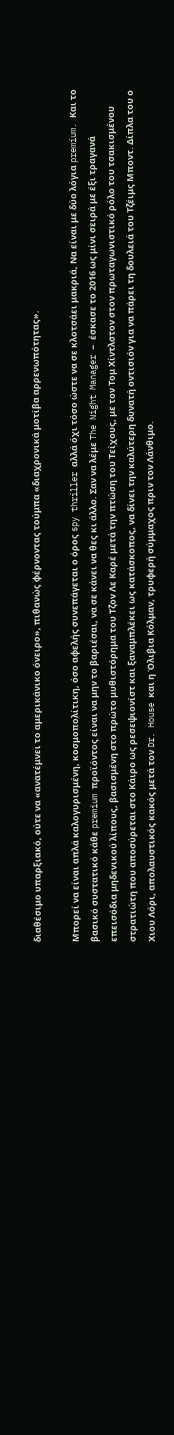διαθέσιμο υπαρξιακό, ούτε να «ανατέμνει το αμερικάνικο όνειρο», πιθανώς φέρνοντας τούμπα «διαχρονικά μοτίβα αρρενωπότητας».

Μπορεί να είναι απλά καλογυρισμένη, κοσμοπολίτικη, όσο αφελής συνεπάγεται ο όρος spy thriller αλλά όχι τόσο ώστε να σε κλοτσάει μακριά, Να είναι με δύο λόγια premium. Και το βασικό συστατικό κάθε premium προϊόντος είναι να μην το βαριέσαι, να σε κάνει να θες κι άλλο. Σαν να λέμε The Night Manager – έσκασε το 2016 ως μίνι σειρά με έξι τραγανά επεισόδια μηδενικού λίπους, βασισμένη στο πρώτο μυθιστόρημα του Τζον Λε Καρέ μετά την πτώση του Τείχους, με τον Τομ Χίντλστον στον πρωταγωνιστικό ρόλο του τσακισμένου στρατιώτη που αποσύρεται στο Κάιρο ως ρεσεψιονίστ και ξαναμπλέκει ως κατάσκοπος, να δίνει την καλύτερη δυνατή οντισιόν για να πάρει τη δουλειά του Τζέιμς Μποντ. Δίπλα του ο Χιου Λόρι, απολαυστικός κακός μετά τον Dr. House και η Όλιβια Κόλμαν, τρυφερή σύμμαχος πριν τον Λάνθιμο.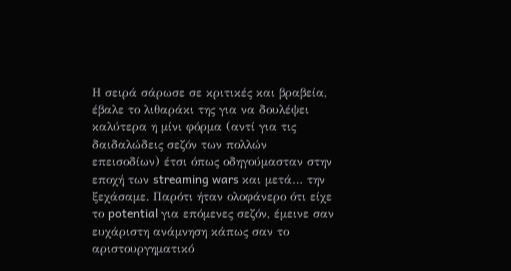Η σειρά σάρωσε σε κριτικές και βραβεία, έβαλε το λιθαράκι της για να δουλέψει καλύτερα η μίνι φόρμα (αντί για τις δαιδαλώδεις σεζόν των πολλών επεισοδίων) έτσι όπως οδηγούμασταν στην εποχή των streaming wars και μετά… την ξεχάσαμε. Παρότι ήταν ολοφάνερο ότι είχε το potential για επόμενες σεζόν, έμεινε σαν ευχάριστη ανάμνηση κάπως σαν το αριστουργηματικό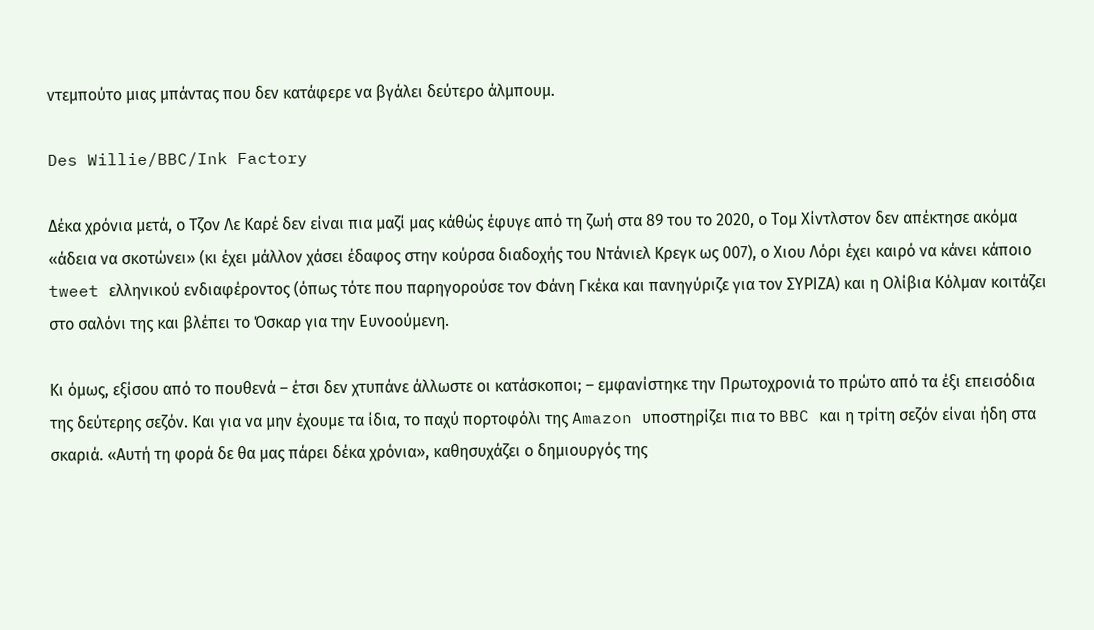ντεμπούτο μιας μπάντας που δεν κατάφερε να βγάλει δεύτερο άλμπουμ.

Des Willie/BBC/Ink Factory

Δέκα χρόνια μετά, ο Τζον Λε Καρέ δεν είναι πια μαζί μας κάθώς έφυγε από τη ζωή στα 89 του το 2020, ο Τομ Χίντλστον δεν απέκτησε ακόμα «άδεια να σκοτώνει» (κι έχει μάλλον χάσει έδαφος στην κούρσα διαδοχής του Ντάνιελ Κρεγκ ως 007), ο Χιου Λόρι έχει καιρό να κάνει κάποιο tweet ελληνικού ενδιαφέροντος (όπως τότε που παρηγορούσε τον Φάνη Γκέκα και πανηγύριζε για τον ΣΥΡΙΖΑ) και η Ολίβια Κόλμαν κοιτάζει στο σαλόνι της και βλέπει το Όσκαρ για την Ευνοούμενη.

Κι όμως, εξίσου από το πουθενά – έτσι δεν χτυπάνε άλλωστε οι κατάσκοποι; – εμφανίστηκε την Πρωτοχρονιά το πρώτο από τα έξι επεισόδια της δεύτερης σεζόν. Και για να μην έχουμε τα ίδια, το παχύ πορτοφόλι της Amazon υποστηρίζει πια το BBC και η τρίτη σεζόν είναι ήδη στα σκαριά. «Αυτή τη φορά δε θα μας πάρει δέκα χρόνια», καθησυχάζει ο δημιουργός της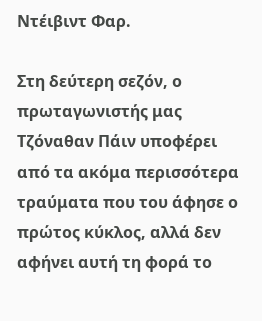Ντέιβιντ Φαρ.

Στη δεύτερη σεζόν, ο πρωταγωνιστής μας Τζόναθαν Πάιν υποφέρει από τα ακόμα περισσότερα τραύματα που του άφησε ο πρώτος κύκλος, αλλά δεν αφήνει αυτή τη φορά το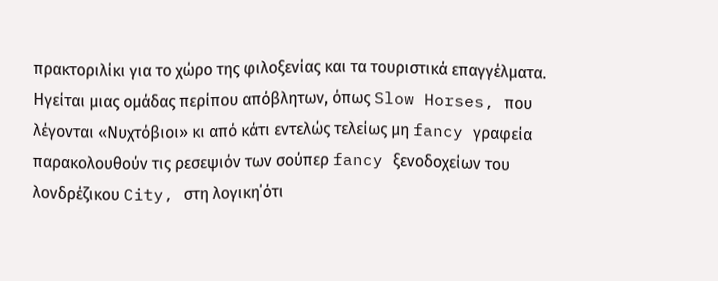πρακτοριλίκι για το χώρο της φιλοξενίας και τα τουριστικά επαγγέλματα. Ηγείται μιας ομάδας περίπου απόβλητων, όπως Slow Horses, που λέγονται «Νυχτόβιοι» κι από κάτι εντελώς τελείως μη fancy γραφεία παρακολουθούν τις ρεσεψιόν των σούπερ fancy ξενοδοχείων του λονδρέζικου City, στη λογικη΄ότι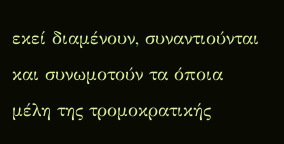εκεί διαμένουν, συναντιούνται και συνωμοτούν τα όποια μέλη της τρομοκρατικής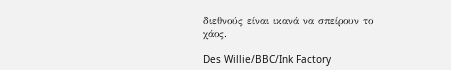διεθνούς είναι ικανά να σπείρουν το χάος.

Des Willie/BBC/Ink Factory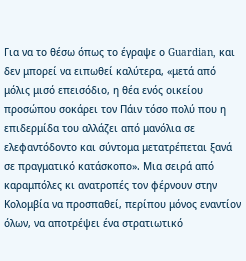Για να το θέσω όπως το έγραψε ο Guardian, και δεν μπορεί να ειπωθεί καλύτερα, «μετά από μόλις μισό επεισόδιο, η θέα ενός οικείου προσώπου σοκάρει τον Πάιν τόσο πολύ που η επιδερμίδα του αλλάζει από μανόλια σε ελεφαντόδοντο και σύντομα μετατρέπεται ξανά σε πραγματικό κατάσκοπο». Μια σειρά από καραμπόλες κι ανατροπές τον φέρνουν στην Κολομβία να προσπαθεί, περίπου μόνος εναντίον όλων, να αποτρέψει ένα στρατιωτικό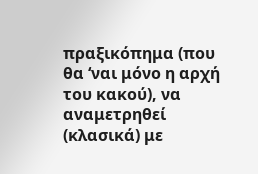πραξικόπημα (που θα ‘ναι μόνο η αρχή του κακού), να αναμετρηθεί (κλασικά) με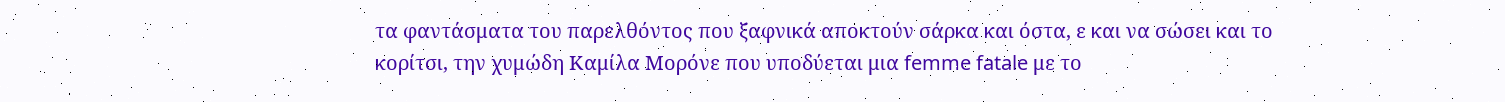τα φαντάσματα του παρελθόντος που ξαφνικά αποκτούν σάρκα και όστα, ε και να σώσει και το κορίτσι, την χυμώδη Καμίλα Μορόνε που υποδύεται μια femme fatale με το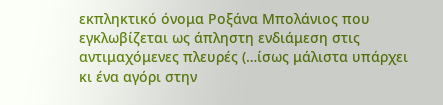εκπληκτικό όνομα Ροξάνα Μπολάνιος που εγκλωβίζεται ως άπληστη ενδιάμεση στις αντιμαχόμενες πλευρές (…ίσως μάλιστα υπάρχει κι ένα αγόρι στην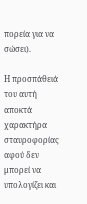πορεία για να σώσει).

Η προσπάθειά του αυτή αποκτά χαρακτήρα σταυροφορίας αφού δεν μπορεί να υπολογίζει και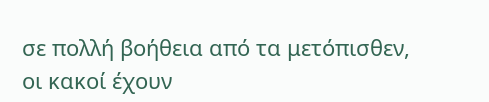σε πολλή βοήθεια από τα μετόπισθεν, οι κακοί έχουν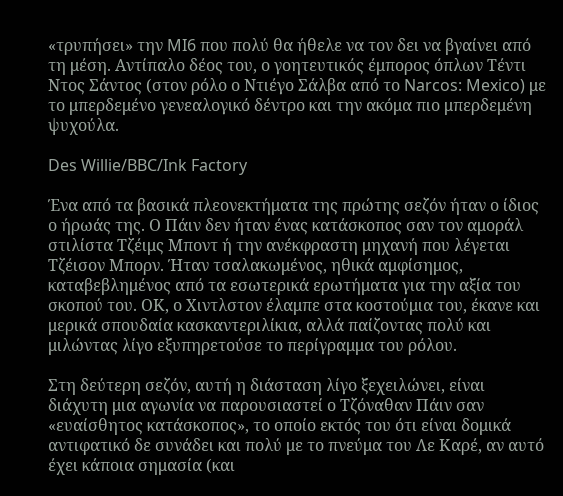«τρυπήσει» την MI6 που πολύ θα ήθελε να τον δει να βγαίνει από τη μέση. Αντίπαλο δέος του, ο γοητευτικός έμπορος όπλων Τέντι Ντος Σάντος (στον ρόλο ο Ντιέγο Σάλβα από το Narcos: Mexico) με το μπερδεμένο γενεαλογικό δέντρο και την ακόμα πιο μπερδεμένη ψυχούλα.

Des Willie/BBC/Ink Factory

Ένα από τα βασικά πλεονεκτήματα της πρώτης σεζόν ήταν ο ίδιος ο ήρωάς της. Ο Πάιν δεν ήταν ένας κατάσκοπος σαν τον αμοράλ στιλίστα Τζέιμς Μποντ ή την ανέκφραστη μηχανή που λέγεται Τζέισον Μπορν. Ήταν τσαλακωμένος, ηθικά αμφίσημος, καταβεβλημένος από τα εσωτερικά ερωτήματα για την αξία του σκοπού του. ΟΚ, ο Χιντλστον έλαμπε στα κοστούμια του, έκανε και μερικά σπουδαία κασκαντεριλίκια, αλλά παίζοντας πολύ και μιλώντας λίγο εξυπηρετούσε το περίγραμμα του ρόλου.

Στη δεύτερη σεζόν, αυτή η διάσταση λίγο ξεχειλώνει, είναι διάχυτη μια αγωνία να παρουσιαστεί ο Τζόναθαν Πάιν σαν «ευαίσθητος κατάσκοπος», το οποίο εκτός του ότι είναι δομικά αντιφατικό δε συνάδει και πολύ με το πνεύμα του Λε Καρέ, αν αυτό έχει κάποια σημασία (και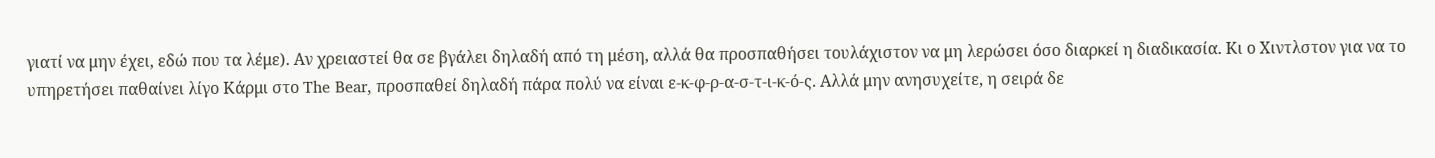γιατί να μην έχει, εδώ που τα λέμε). Αν χρειαστεί θα σε βγάλει δηλαδή από τη μέση, αλλά θα προσπαθήσει τουλάχιστον να μη λερώσει όσο διαρκεί η διαδικασία. Κι ο Χιντλστον για να το υπηρετήσει παθαίνει λίγο Κάρμι στο The Bear, προσπαθεί δηλαδή πάρα πολύ να είναι ε-κ-φ-ρ-α-σ-τ-ι-κ-ό-ς. Αλλά μην ανησυχείτε, η σειρά δε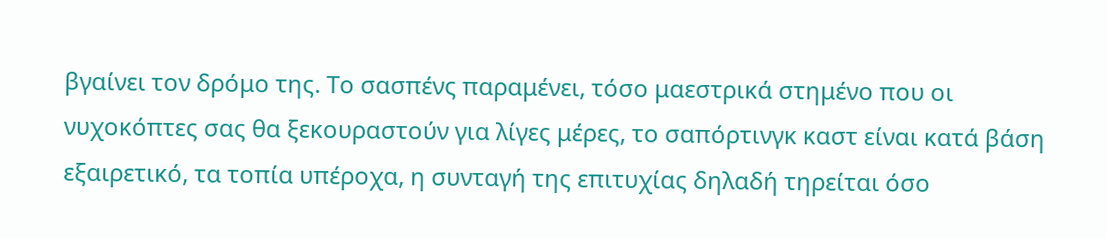βγαίνει τον δρόμο της. Το σασπένς παραμένει, τόσο μαεστρικά στημένο που οι νυχοκόπτες σας θα ξεκουραστούν για λίγες μέρες, το σαπόρτινγκ καστ είναι κατά βάση εξαιρετικό, τα τοπία υπέροχα, η συνταγή της επιτυχίας δηλαδή τηρείται όσο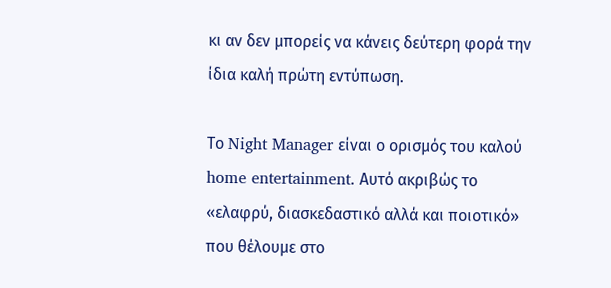κι αν δεν μπορείς να κάνεις δεύτερη φορά την ίδια καλή πρώτη εντύπωση.

Το Night Manager είναι ο ορισμός του καλού home entertainment. Αυτό ακριβώς το «ελαφρύ, διασκεδαστικό αλλά και ποιοτικό» που θέλουμε στο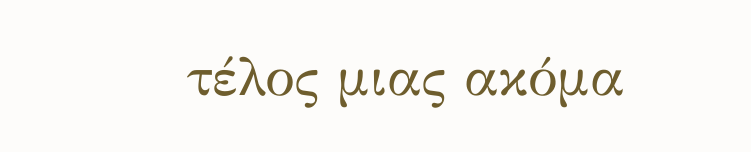τέλος μιας ακόμα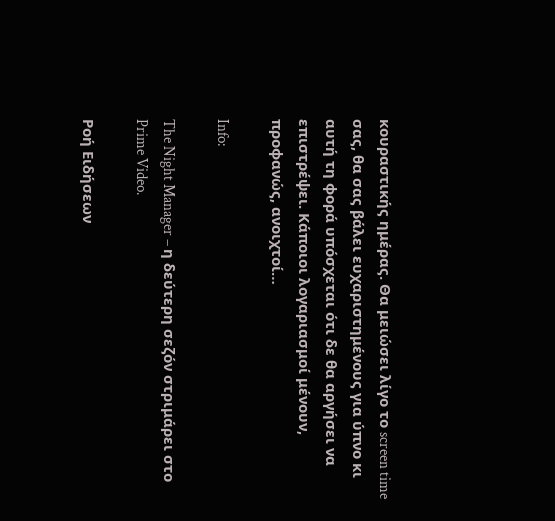κουραστικής ημέρας. Θα μειώσει λίγο το screen time σας, θα σας βάλει ευχαριστημένους για ύπνο κι αυτή τη φορά υπόσχεται ότι δε θα αργήσει να επιστρέψει. Κάποιοι λογαριασμοί μένουν, προφανώς, ανοιχτοί…

Info:

The Night Manager – η δεύτερη σεζόν στριμάρει στο Prime Video.

Ροή Ειδήσεων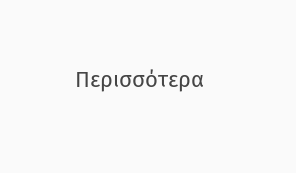Περισσότερα